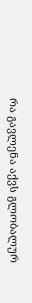რა გავლენა აქვს გლობალურ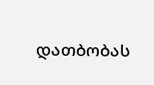დათბობას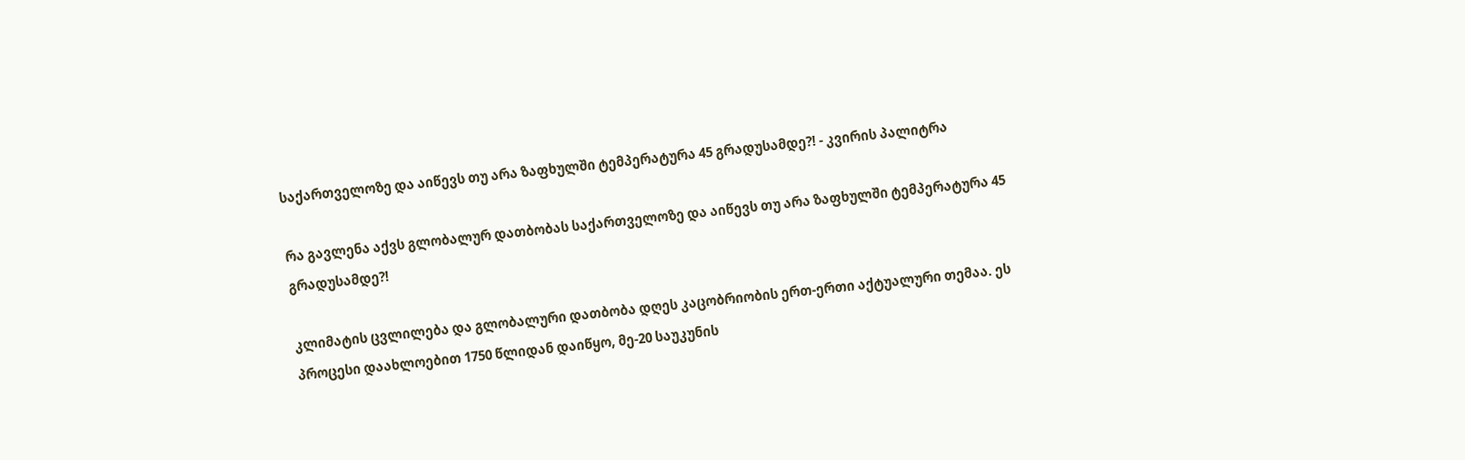საქართველოზე და აიწევს თუ არა ზაფხულში ტემპერატურა 45 გრადუსამდე?! - კვირის პალიტრა

რა გავლენა აქვს გლობალურ დათბობას საქართველოზე და აიწევს თუ არა ზაფხულში ტემპერატურა 45 გრადუსამდე?!

კლიმატის ცვლილება და გლობალური დათბობა დღეს კაცობრიობის ერთ-ერთი აქტუალური თემაა. ეს პროცესი დაახლოებით 1750 წლიდან დაიწყო, მე-20 საუკუნის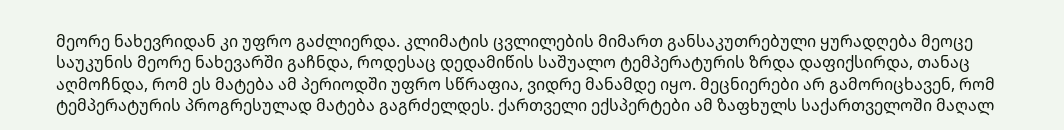მეორე ნახევრიდან კი უფრო გაძლიერდა. კლიმატის ცვლილების მიმართ განსაკუთრებული ყურადღება მეოცე საუკუნის მეორე ნახევარში გაჩნდა, როდესაც დედამიწის საშუალო ტემპერატურის ზრდა დაფიქსირდა, თანაც აღმოჩნდა, რომ ეს მატება ამ პერიოდში უფრო სწრაფია, ვიდრე მანამდე იყო. მეცნიერები არ გამორიცხავენ, რომ ტემპერატურის პროგრესულად მატება გაგრძელდეს. ქართველი ექსპერტები ამ ზაფხულს საქართველოში მაღალ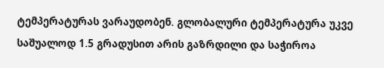ტემპერატურას ვარაუდობენ. გლობალური ტემპერატურა უკვე საშუალოდ 1.5 გრადუსით არის გაზრდილი და საჭიროა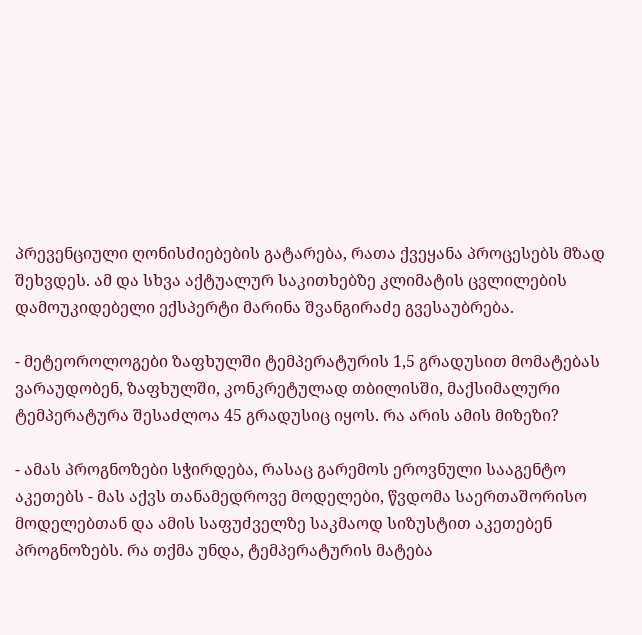პრევენციული ღონისძიებების გატარება, რათა ქვეყანა პროცესებს მზად შეხვდეს. ამ და სხვა აქტუალურ საკითხებზე კლიმატის ცვლილების დამოუკიდებელი ექსპერტი მარინა შვანგირაძე გვესაუბრება.

- მეტეოროლოგები ზაფხულში ტემპერატურის 1,5 გრადუსით მომატებას ვარაუდობენ, ზაფხულში, კონკრეტულად თბილისში, მაქსიმალური ტემპერატურა შესაძლოა 45 გრადუსიც იყოს. რა არის ამის მიზეზი?

- ამას პროგნოზები სჭირდება, რასაც გარემოს ეროვნული სააგენტო აკეთებს - მას აქვს თანამედროვე მოდელები, წვდომა საერთაშორისო მოდელებთან და ამის საფუძველზე საკმაოდ სიზუსტით აკეთებენ პროგნოზებს. რა თქმა უნდა, ტემპერატურის მატება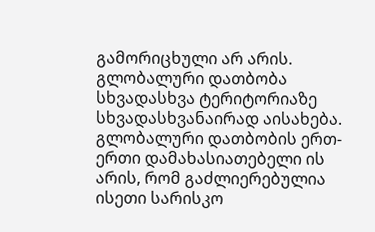გამორიცხული არ არის. გლობალური დათბობა სხვადასხვა ტერიტორიაზე სხვადასხვანაირად აისახება. გლობალური დათბობის ერთ-ერთი დამახასიათებელი ის არის, რომ გაძლიერებულია ისეთი სარისკო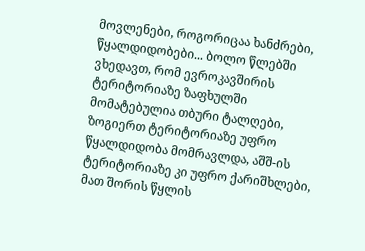მოვლენები, როგორიცაა ხანძრები, წყალდიდობები... ბოლო წლებში ვხედავთ, რომ ევროკავშირის ტერიტორიაზე ზაფხულში მომატებულია თბური ტალღები, ზოგიერთ ტერიტორიაზე უფრო წყალდიდობა მომრავლდა, აშშ-ის ტერიტორიაზე კი უფრო ქარიშხლები, მათ შორის წყლის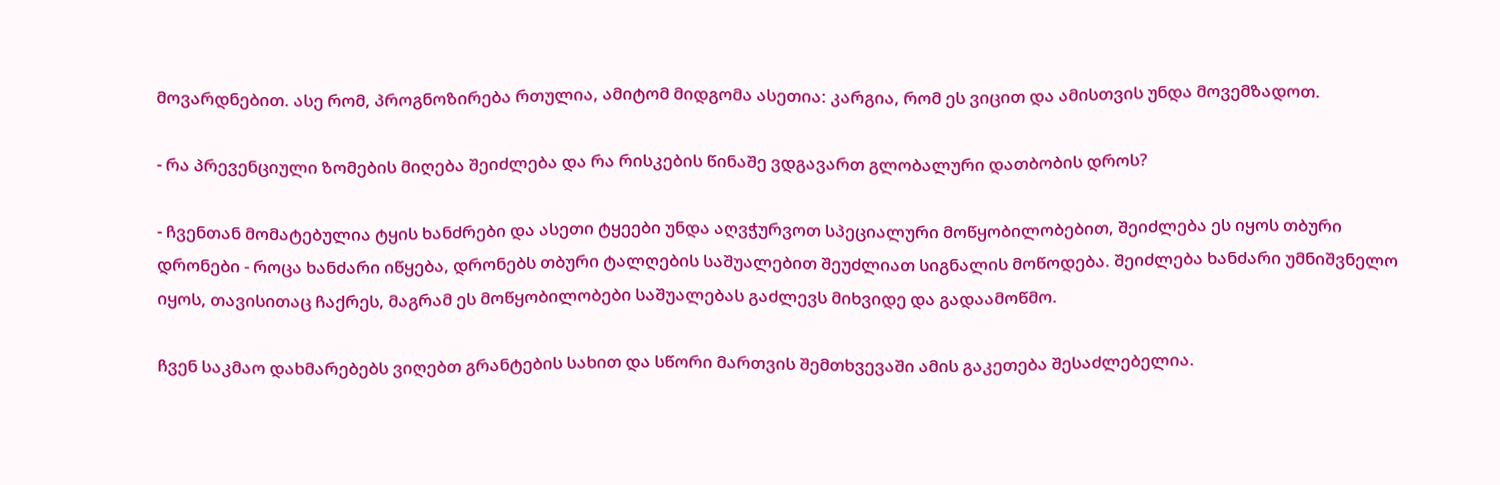მოვარდნებით. ასე რომ, პროგნოზირება რთულია, ამიტომ მიდგომა ასეთია: კარგია, რომ ეს ვიცით და ამისთვის უნდა მოვემზადოთ.

- რა პრევენციული ზომების მიღება შეიძლება და რა რისკების წინაშე ვდგავართ გლობალური დათბობის დროს?

- ჩვენთან მომატებულია ტყის ხანძრები და ასეთი ტყეები უნდა აღვჭურვოთ სპეციალური მოწყობილობებით, შეიძლება ეს იყოს თბური დრონები - როცა ხანძარი იწყება, დრონებს თბური ტალღების საშუალებით შეუძლიათ სიგნალის მოწოდება. შეიძლება ხანძარი უმნიშვნელო იყოს, თავისითაც ჩაქრეს, მაგრამ ეს მოწყობილობები საშუალებას გაძლევს მიხვიდე და გადაამოწმო.

ჩვენ საკმაო დახმარებებს ვიღებთ გრანტების სახით და სწორი მართვის შემთხვევაში ამის გაკეთება შესაძლებელია.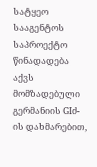სატყეო სააგენტოს საპროექტო წინადადება აქვს მომზადებული გერმანიის GIძ-ის დახმარებით,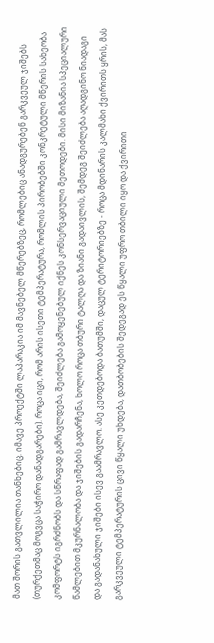მათ შორის გათვლილია თანხებიც. იმავე პროექტში ლაპარაკია იმ მავნებელ მწერებზეც, რომლებიც ანადგურებენ გარკვეულ ჯიშებს (თურქეთმაც მოგვცა საჭირო დანადგარები). როცა იცი, რომ არის ისეთი ტემპერატურა, რომლის პირობებში კონკრეტული მწერის სახეობა კომფორტს იგრძნობს და სწრაფად გამრავლდება, შეიძლება გამოყენებულ იქნეს კონსერვაციული მეთოდები. მისი მიზანია სპეციალური წამლებით მკურნალობა და ჯიშების გადარჩენა, ხოლო როცა თბური ტალღა და ზიანი გადაივლის, შემდეგ შეიძლება აღადგინო ნიადაგი და გადანახული ჯიშები ისევ გაამრავლო. ასე კეთდებოდა ბათუმში, დაცულ ტერიტორიებზე - როცა მდინარის კალმახი ქვირითს ყრის, მას გარკვეული ტემპერატურის ცივი წყალი უხდება, დათბობების შედეგად ეს წყალი უფრო თბილი იყო და ქვირითი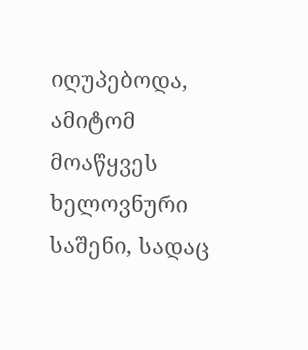იღუპებოდა, ამიტომ მოაწყვეს ხელოვნური საშენი, სადაც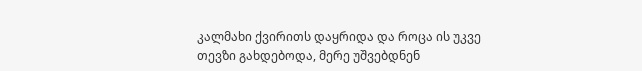კალმახი ქვირითს დაყრიდა და როცა ის უკვე თევზი გახდებოდა, მერე უშვებდნენ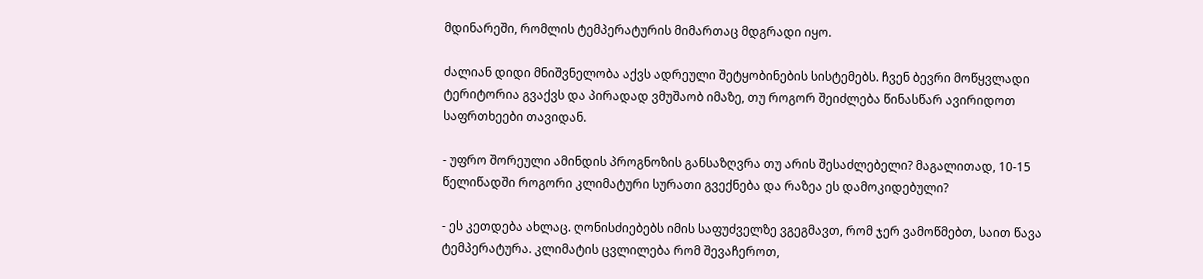მდინარეში, რომლის ტემპერატურის მიმართაც მდგრადი იყო.

ძალიან დიდი მნიშვნელობა აქვს ადრეული შეტყობინების სისტემებს. ჩვენ ბევრი მოწყვლადი ტერიტორია გვაქვს და პირადად ვმუშაობ იმაზე, თუ როგორ შეიძლება წინასწარ ავირიდოთ საფრთხეები თავიდან.

- უფრო შორეული ამინდის პროგნოზის განსაზღვრა თუ არის შესაძლებელი? მაგალითად, 10-15 წელიწადში როგორი კლიმატური სურათი გვექნება და რაზეა ეს დამოკიდებული?

- ეს კეთდება ახლაც. ღონისძიებებს იმის საფუძველზე ვგეგმავთ, რომ ჯერ ვამოწმებთ, საით წავა ტემპერატურა. კლიმატის ცვლილება რომ შევაჩეროთ,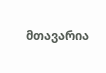მთავარია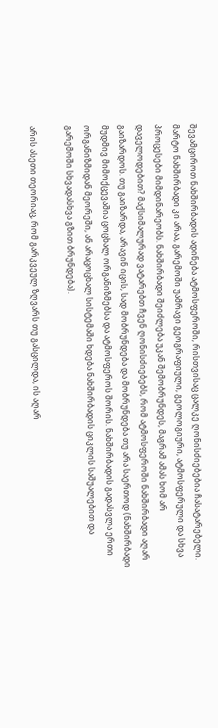შევამციროთ ნახშირბადის ადინება ატმოსფეროში, რისთვისაც ცალკე ღონისძიებებია ჩასატარებელი. მარტო ნახშირბადი კი არაა, გარემოში უამრავი გეოგრაფიული, გეოლოგიური, ატმოსფერული და სხვა პროცესები მიმდინარეობს. ნახშირბადი შეიძლება უკან შემობრუნდეს, მაგრამ ამას ხომ არ დაველოდებით? მაქსიმალურად ვატარებთ ჩვენ ღონისძიებებს, რომ ატმოსფეროში ნახშირბადი აღარ გაიზარდოს. თუ გაიზარდა, არავინ იცის, სად მობრუნდება და მობრუნდება თუ არა საერთოდ (ნახშირბადი მუდმივ მიმოქცევაშია ცოცხალ ორგანიზმებსა და ატმოსფეროს შორის. ნახშირბადის გადასვლა ერთი ორგანიზმიდან მეორეში, ან არაცოცხალ სისტემაში ხდება ნახშირბადის ციკლის საშუალებით და გარემოში სხვადასხვა გზით ბრუნდება).

არის ასეთი თეორიაც, რომ გარკვეულ ზღვარს თუ გასცილდა, ის აღარ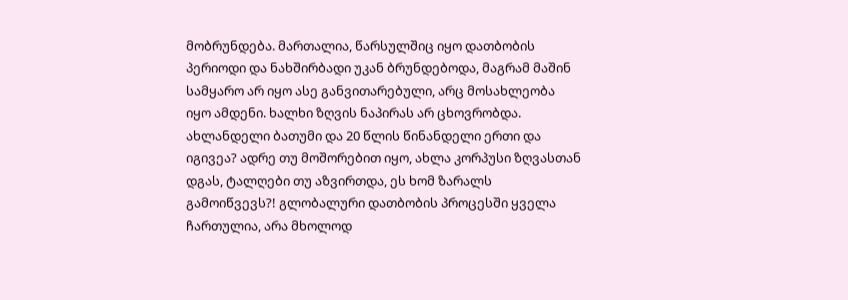მობრუნდება. მართალია, წარსულშიც იყო დათბობის პერიოდი და ნახშირბადი უკან ბრუნდებოდა, მაგრამ მაშინ სამყარო არ იყო ასე განვითარებული, არც მოსახლეობა იყო ამდენი. ხალხი ზღვის ნაპირას არ ცხოვრობდა. ახლანდელი ბათუმი და 20 წლის წინანდელი ერთი და იგივეა? ადრე თუ მოშორებით იყო, ახლა კორპუსი ზღვასთან დგას, ტალღები თუ აზვირთდა, ეს ხომ ზარალს გამოიწვევს?! გლობალური დათბობის პროცესში ყველა ჩართულია, არა მხოლოდ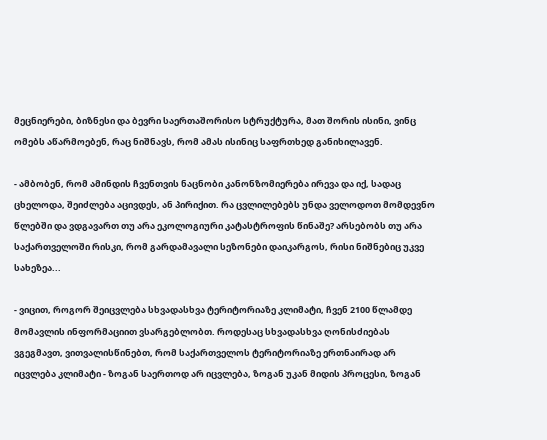მეცნიერები, ბიზნესი და ბევრი საერთაშორისო სტრუქტურა, მათ შორის ისინი, ვინც ომებს აწარმოებენ, რაც ნიშნავს, რომ ამას ისინიც საფრთხედ განიხილავენ.

- ამბობენ, რომ ამინდის ჩვენთვის ნაცნობი კანონზომიერება ირევა და იქ, სადაც ცხელოდა, შეიძლება აცივდეს, ან პირიქით. რა ცვლილებებს უნდა ველოდოთ მომდევნო წლებში და ვდგავართ თუ არა ეკოლოგიური კატასტროფის წინაშე? არსებობს თუ არა საქართველოში რისკი, რომ გარდამავალი სეზონები დაიკარგოს, რისი ნიშნებიც უკვე სახეზეა...

- ვიცით, როგორ შეიცვლება სხვადასხვა ტერიტორიაზე კლიმატი, ჩვენ 2100 წლამდე მომავლის ინფორმაციით ვსარგებლობთ. როდესაც სხვადასხვა ღონისძიებას ვგეგმავთ, ვითვალისწინებთ, რომ საქართველოს ტერიტორიაზე ერთნაირად არ იცვლება კლიმატი - ზოგან საერთოდ არ იცვლება, ზოგან უკან მიდის პროცესი, ზოგან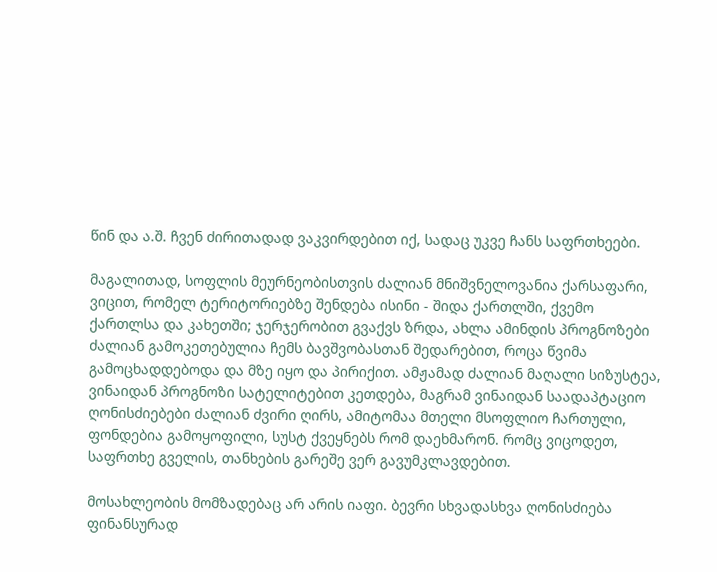წინ და ა.შ. ჩვენ ძირითადად ვაკვირდებით იქ, სადაც უკვე ჩანს საფრთხეები.

მაგალითად, სოფლის მეურნეობისთვის ძალიან მნიშვნელოვანია ქარსაფარი, ვიცით, რომელ ტერიტორიებზე შენდება ისინი - შიდა ქართლში, ქვემო ქართლსა და კახეთში; ჯერჯერობით გვაქვს ზრდა, ახლა ამინდის პროგნოზები ძალიან გამოკეთებულია ჩემს ბავშვობასთან შედარებით, როცა წვიმა გამოცხადდებოდა და მზე იყო და პირიქით. ამჟამად ძალიან მაღალი სიზუსტეა, ვინაიდან პროგნოზი სატელიტებით კეთდება, მაგრამ ვინაიდან საადაპტაციო ღონისძიებები ძალიან ძვირი ღირს, ამიტომაა მთელი მსოფლიო ჩართული, ფონდებია გამოყოფილი, სუსტ ქვეყნებს რომ დაეხმარონ. რომც ვიცოდეთ, საფრთხე გველის, თანხების გარეშე ვერ გავუმკლავდებით.

მოსახლეობის მომზადებაც არ არის იაფი. ბევრი სხვადასხვა ღონისძიება ფინანსურად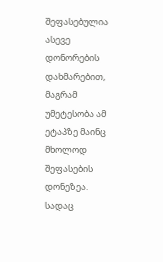შეფასებულია ასევე დონორების დახმარებით, მაგრამ უმეტესობა ამ ეტაპზე მაინც მხოლოდ შეფასების დონეზეა. სადაც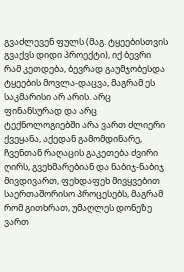გვაძლევენ ფულს (მაგ. ტყეებისთვის გვაქვს დიდი პროექტი), იქ ბევრი რამ კეთდება, ბევრად გაუმჯობესდა ტყეების მოვლა-დაცვა, მაგრამ ეს საკმარისი არ არის. არც ფინანსურად და არც ტექნოლოგიებში არა ვართ ძლიერი ქვეყანა, აქედან გამომდინარე, ჩვენთან რაღაცის გაკეთება ძვირი ღირს, გვეხმარებიან და ნაბიჯ-ნაბიჯ მივდივართ, ფეხდაფეხ მივყვებით საერთაშორისო პროცესებს, მაგრამ რომ გითხრათ, უმაღლეს დონეზე ვართ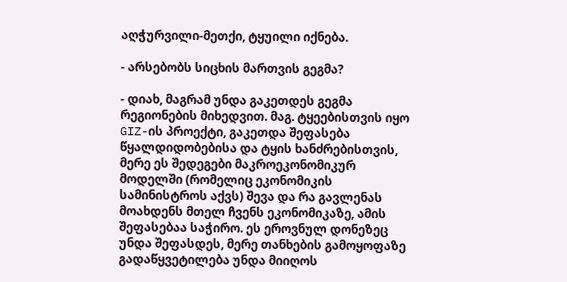აღჭურვილი-მეთქი, ტყუილი იქნება.

- არსებობს სიცხის მართვის გეგმა?

- დიახ, მაგრამ უნდა გაკეთდეს გეგმა რეგიონების მიხედვით. მაგ. ტყეებისთვის იყო GIZ-ის პროექტი, გაკეთდა შეფასება წყალდიდობებისა და ტყის ხანძრებისთვის, მერე ეს შედეგები მაკროეკონომიკურ მოდელში (რომელიც ეკონომიკის სამინისტროს აქვს) შევა და რა გავლენას მოახდენს მთელ ჩვენს ეკონომიკაზე, ამის შეფასებაა საჭირო. ეს ეროვნულ დონეზეც უნდა შეფასდეს, მერე თანხების გამოყოფაზე გადაწყვეტილება უნდა მიიღოს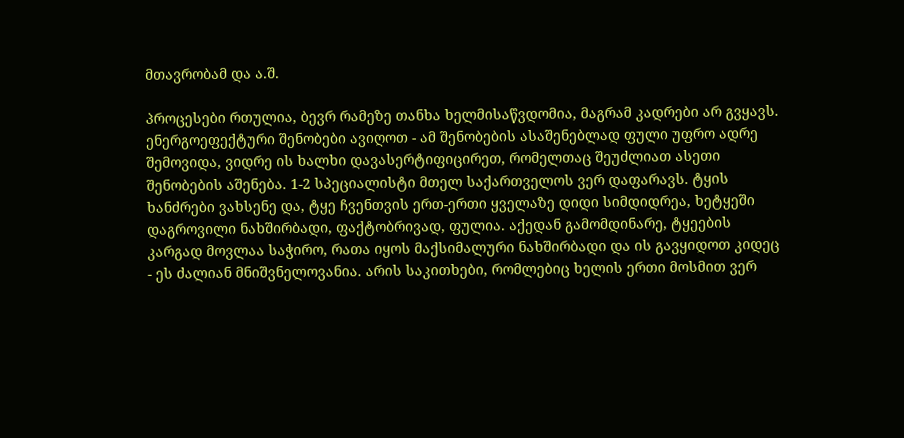მთავრობამ და ა.შ.

პროცესები რთულია, ბევრ რამეზე თანხა ხელმისაწვდომია, მაგრამ კადრები არ გვყავს. ენერგოეფექტური შენობები ავიღოთ - ამ შენობების ასაშენებლად ფული უფრო ადრე შემოვიდა, ვიდრე ის ხალხი დავასერტიფიცირეთ, რომელთაც შეუძლიათ ასეთი შენობების აშენება. 1-2 სპეციალისტი მთელ საქართველოს ვერ დაფარავს. ტყის ხანძრები ვახსენე და, ტყე ჩვენთვის ერთ-ერთი ყველაზე დიდი სიმდიდრეა, ხეტყეში დაგროვილი ნახშირბადი, ფაქტობრივად, ფულია. აქედან გამომდინარე, ტყეების კარგად მოვლაა საჭირო, რათა იყოს მაქსიმალური ნახშირბადი და ის გავყიდოთ კიდეც - ეს ძალიან მნიშვნელოვანია. არის საკითხები, რომლებიც ხელის ერთი მოსმით ვერ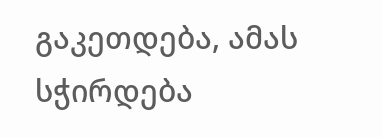გაკეთდება, ამას სჭირდება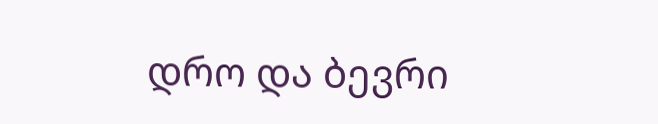დრო და ბევრი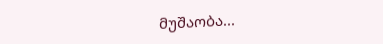მუშაობა...